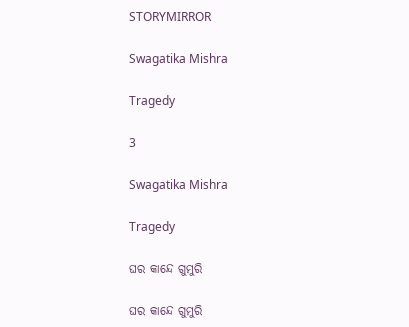STORYMIRROR

Swagatika Mishra

Tragedy

3

Swagatika Mishra

Tragedy

ଘର କାନ୍ଦେ ଗୁମୁରି

ଘର କାନ୍ଦେ ଗୁମୁରି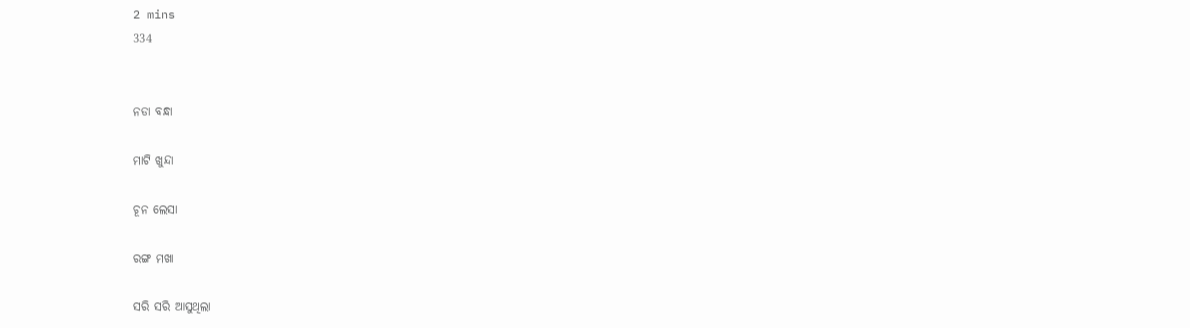2 mins
334


ନଡା ବନ୍ଧା

ମାଟି ଖୁନ୍ଦା

ଚୂନ ଲେସା

ରଙ୍ଗ ମଖା

ସରି ସରି ଆସୁଥିଲା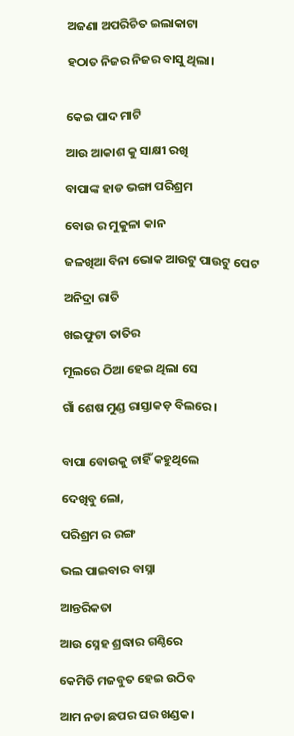ଅଜଣା ଅପରିଚିତ ଇଲାକାଟା

ହଠାତ ନିଜର ନିଜର ବାସୁ ଥିଲା।


କେଇ ପାଦ ମାଟି

ଆଉ ଆକାଶ କୁ ସାକ୍ଷୀ ରଖି

ବାପାଙ୍କ ହାଡ ଭଙ୍ଗା ପରିଶ୍ରମ

ବୋଉ ର ମୁକୁଳା କାନ

ଜଳଖିଆ ବିନା ଭୋକ ଆଉଟୁ ପାଉଟୁ ପେଟ

ଅନିଦ୍ରା ରାତି

ଖଇଫୁଟା ତାତିର

ମୂଲରେ ଠିଆ ହେଇ ଥିଲା ସେ

ଗାଁ ଶେଷ ମୁଣ୍ଡ ରାସ୍ତାକଡ଼ ବିଲରେ।


ବାପା ବୋଉକୁ ଚାହିଁ କହୁଥିଲେ

ଦେଖିବୁ ଲୋ,

ପରିଶ୍ରମ ର ରଙ୍ଗ

ଭଲ ପାଇବାର ବାସ୍ନା

ଆନ୍ତରିକତା

ଆଉ ସ୍ନେହ ଶ୍ରଦ୍ଧାର ଗଣ୍ଠିରେ

କେମିତି ମଜବୁତ ହେଇ ଉଠିବ

ଆମ ନଡା ଛପର ଘର ଖଣ୍ଡକ।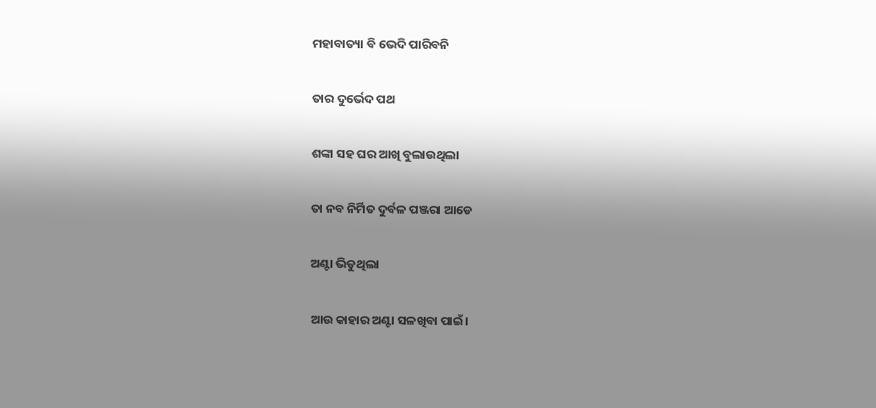ମହାବାତ୍ୟା ବି ଭେଦି ପାରିବନି

ତାର ଦୁର୍ଭେଦ ପଥ

ଶଙ୍କା ସହ ଘର ଆଖି ବୁଲାଉଥିଲା

ତା ନବ ନିର୍ମିତ ଦୁର୍ବଳ ପଞ୍ଜରା ଆଡେ

ଅଣ୍ଟା ଭିଡୁଥିଲା

ଆଉ କାହାର ଅଣ୍ଟା ସଳଖିବା ପାଇଁ।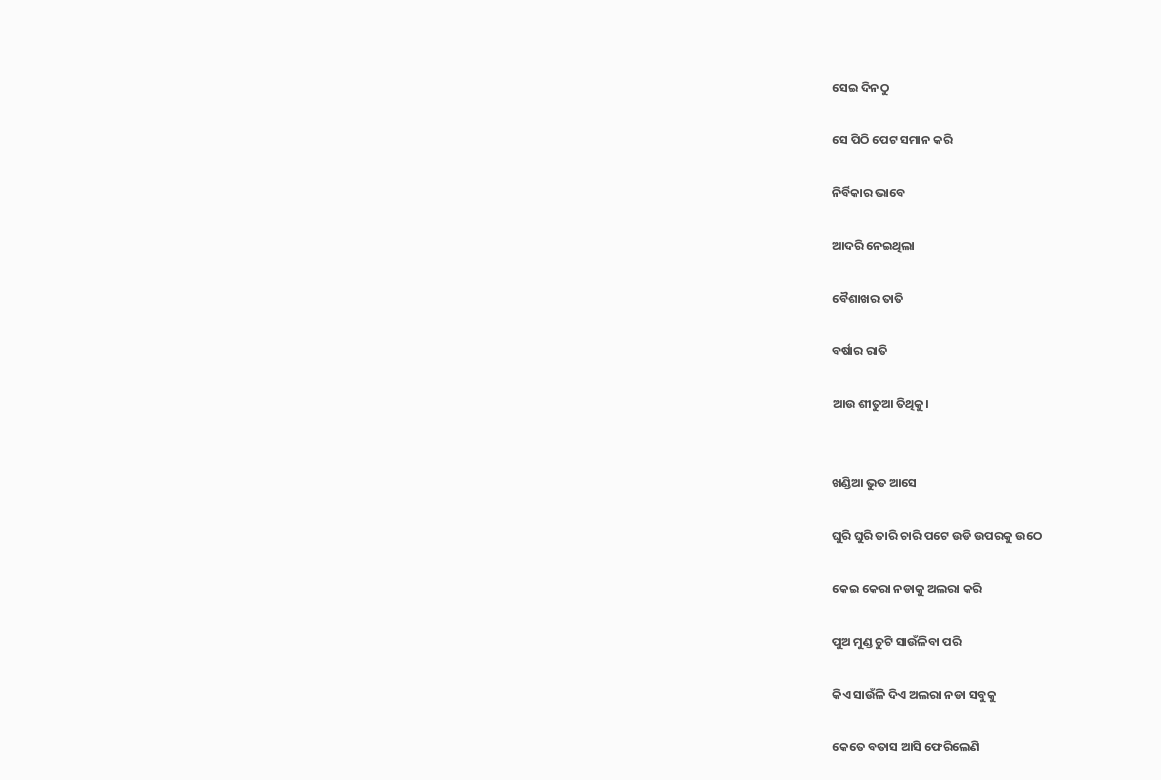ସେଇ ଦିନଠୁ

ସେ ପିଠି ପେଟ ସମାନ କରି

ନିର୍ବିକାର ଭାବେ

ଆଦରି ନେଇଥିଲା

ବୈଶାଖର ତାତି

ବର୍ଷାର ରାତି

ଆଉ ଶୀତୁଆ ତିଥିକୁ।


ଖଣ୍ଡିଆ ଭୁତ ଆସେ

ଘୁରି ଘୁରି ତାରି ଚାରି ପଟେ ଉଡି ଉପରକୁ ଉଠେ

କେଇ କେରା ନଡାକୁ ଅଲରା କରି

ପୁଅ ମୁଣ୍ଡ ଚୁଟି ସାଉଁଳିବା ପରି

କିଏ ସାଉଁଳି ଦିଏ ଅଲରା ନଡା ସବୁକୁ

କେତେ ବତାସ ଆସି ଫେରିଲେଣି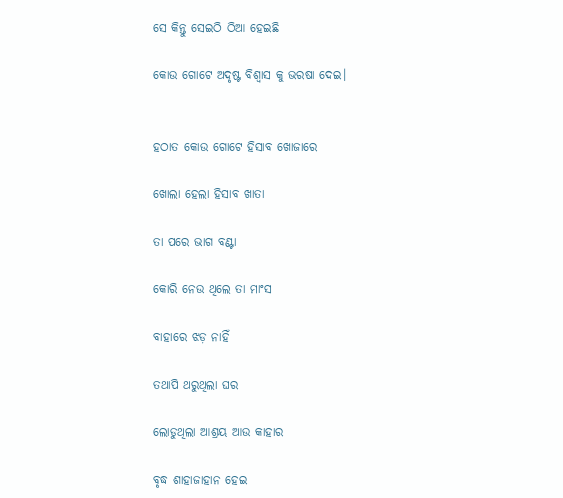ସେ କିନ୍ତୁ ସେଇଠି ଠିଆ ହେଇଛି

କୋଉ ଗୋଟେ ଅଦୃଷ୍ଟ ବିଶ୍ୱାସ କୁ ଭରଷା ଦେଇ।


ହଠାତ କୋଉ ଗୋଟେ ହିସାବ ଖୋଜାରେ

ଖୋଲା ହେଲା ହିସାବ ଖାତା

ତା ପରେ ଭାଗ ବଣ୍ଟା

କୋରି ନେଉ ଥିଲେ ତା ମାଂସ

ବାହାରେ ଝଡ଼ ନାହିଁ

ତଥାପି ଥରୁଥିଲା ଘର

ଲୋଡୁଥିଲା ଆଶ୍ରୟ ଆଉ କାହାର

ବୃଦ୍ଧ ଶାହାଜାହାନ ହେଇ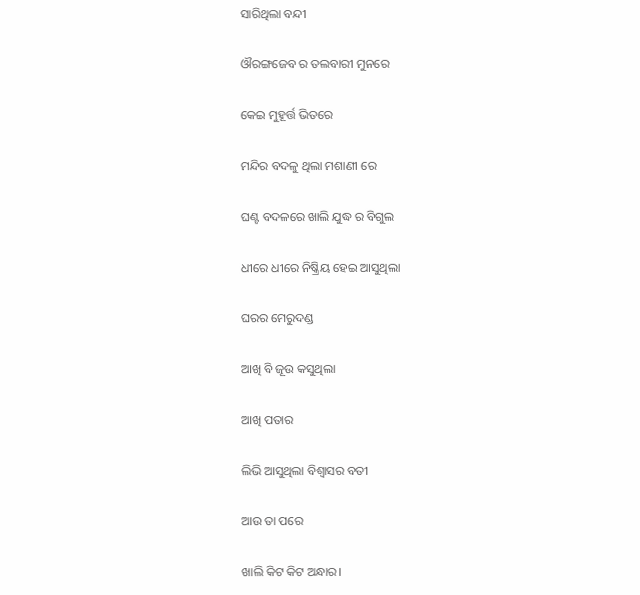ସାରିଥିଲା ବନ୍ଦୀ

ଔରଙ୍ଗଜେବ ର ତଲବାରୀ ମୁନରେ

କେଇ ମୁହୂର୍ତ୍ତ ଭିତରେ

ମନ୍ଦିର ବଦଳୁ ଥିଲା ମଶାଣୀ ରେ

ଘଣ୍ଟ ବଦଳରେ ଖାଲି ଯୁଦ୍ଧ ର ବିଗୁଲ

ଧୀରେ ଧୀରେ ନିଷ୍କ୍ରିୟ ହେଇ ଆସୁଥିଲା

ଘରର ମେରୁଦଣ୍ଡ

ଆଖି ବି ଜୂଉ କସୁଥିଲା

ଆଖି ପତାର

ଲିଭି ଆସୁଥିଲା ବିଶ୍ୱାସର ବତୀ

ଆଉ ତା ପରେ

ଖାଲି କିଟ କିଟ ଅନ୍ଧାର।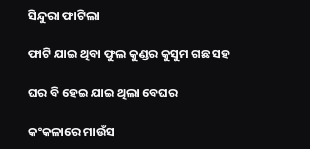ସିନ୍ଦୁରା ଫାଟିଲା

ଫାଟି ଯାଇ ଥିବା ଫୁଲ କୁଣ୍ଡର କୁସୁମ ଗଛ ସହ

ଘର ବି ହେଇ ଯାଇ ଥିଲା ବେଘର

କଂକଳାରେ ମାଉଁସ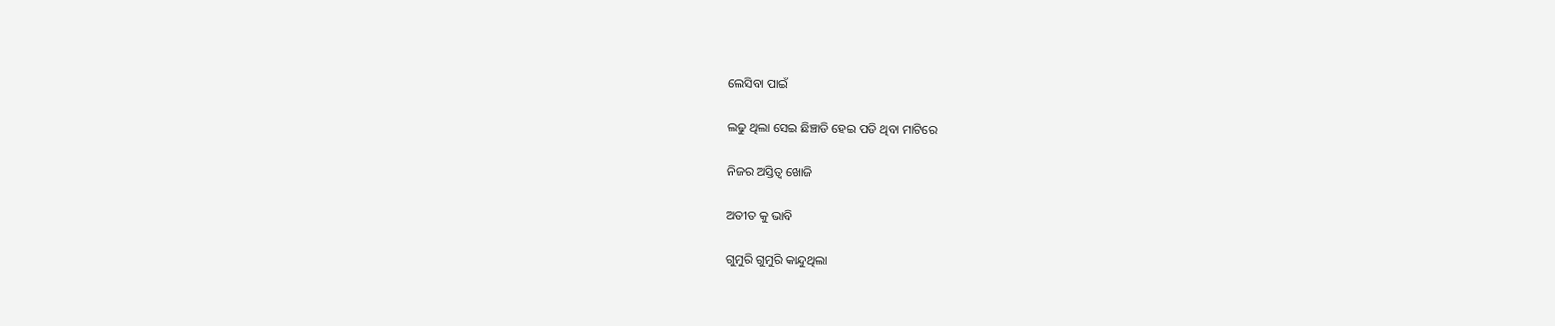ଲେସିବା ପାଇଁ

ଲଢୁ ଥିଲା ସେଇ ଛିଞ୍ଚାଡି ହେଇ ପଡି ଥିବା ମାଟିରେ

ନିଜର ଅସ୍ତିତ୍ବ ଖୋଜି

ଅତୀତ କୁ ଭାବି

ଗୁମୁରି ଗୁମୁରି କାନ୍ଦୁଥିଲା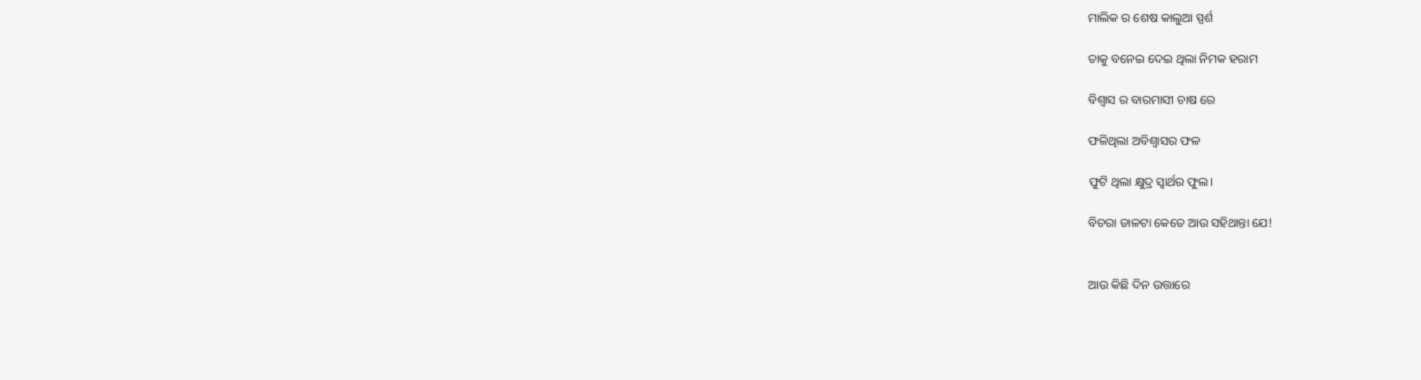ମାଲିକ ର ଶେଷ କାଲୁଆ ସ୍ପର୍ଶ

ତାକୁ ବନେଇ ଦେଇ ଥିଲା ନିମକ ହରାମ

ବିଶ୍ୱାସ ର ବାରମାସୀ ଚାଷ ରେ

ଫଳିଥିଲା ଅବିଶ୍ୱାସର ଫଳ

ଫୁଟି ଥିଲା କ୍ଷୁଦ୍ର ସ୍ୱାର୍ଥର ଫୁଲ।

ବିଚରା ଡାଳଟା କେତେ ଆଉ ସହିଥାନ୍ତା ଯେ!


ଆଉ କିଛି ଦିନ ଉତ୍ତାରେ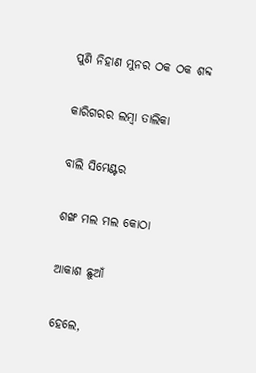ପୁଣି ନିହାଣ ମୁନର ଠକ ଠକ ଶବ୍ଦ

କାରିଗରର ଲମ୍ବା ତାଲିକା

ବାଲି ସିମେଣ୍ଟର

ଶଙ୍ଖ ମଲ ମଲ କୋଠା

ଆକାଶ ଛୁଆଁ

ହେଲେ,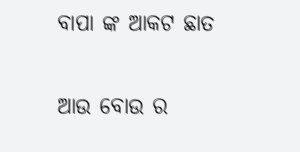ବାପା ଙ୍କ ଆକଟ ଛାତ

ଆଉ ବୋଉ ର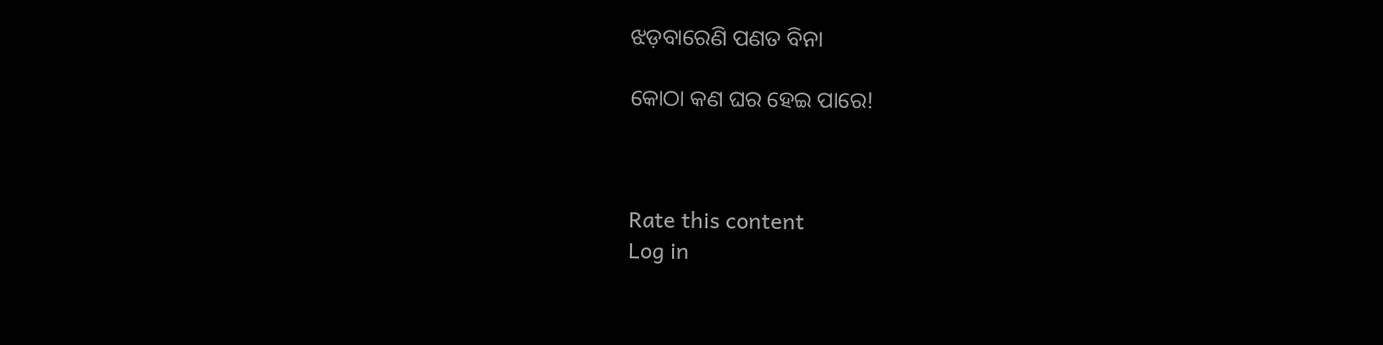ଝଡ଼ବାରେଣି ପଣତ ବିନା

କୋଠା କଣ ଘର ହେଇ ପାରେ!



Rate this content
Log in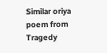Similar oriya poem from Tragedy